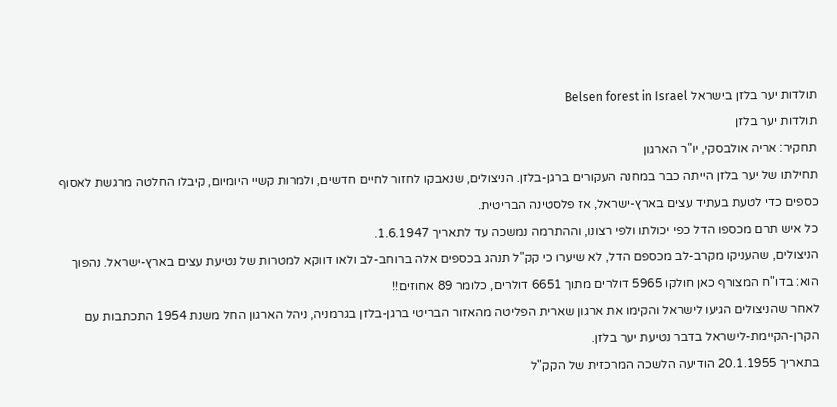תולדות יער בלזן בישראל Belsen forest in Israel
תולדות יער בלזן
תחקיר: אריה אולבסקי, יו"ר הארגון
תחילתו של יער בלזן הייתה כבר במחנה העקורים ברגן-בלזן. הניצולים, שנאבקו לחזור לחיים חדשים, ולמרות קשיי היומיום, קיבלו החלטה מרגשת לאסוף כספים כדי לטעת בעתיד עצים בארץ-ישראל, אז פלסטינה הבריטית.
כל איש תרם מכספו הדל כפי יכולתו ולפי רצונו, וההתרמה נמשכה עד לתאריך 1.6.1947.
הניצולים, שהעניקו מקרב-לב מכספם הדל, לא שיערו כי קק"ל תנהג בכספים אלה ברוחב-לב ולאו דווקא למטרות של נטיעת עצים בארץ-ישראל. נהפוך הוא: בדו"ח המצורף כאן חולקו 5965 דולרים מתוך 6651 דולרים, כלומר 89 אחוזים!!
לאחר שהניצולים הגיעו לישראל והקימו את ארגון שארית הפליטה מהאזור הבריטי ברגן-בלזן בגרמניה, ניהל הארגון החל משנת 1954 התכתבות עם הקרן-הקיימת-לישראל בדבר נטיעת יער בלזן.
בתאריך 20.1.1955 הודיעה הלשכה המרכזית של הקק"ל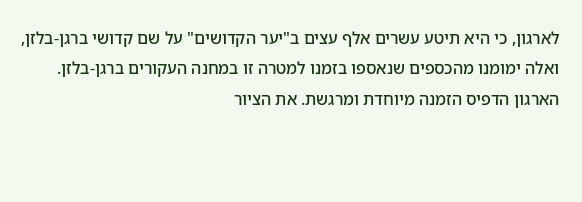לארגון, כי היא תיטע עשרים אלף עצים ב"יער הקדושים" על שם קדושי ברגן-בלזן, ואלה ימומנו מהכספים שנאספו בזמנו למטרה זו במחנה העקורים ברגן-בלזן.
הארגון הדפיס הזמנה מיוחדת ומרגשת. את הציור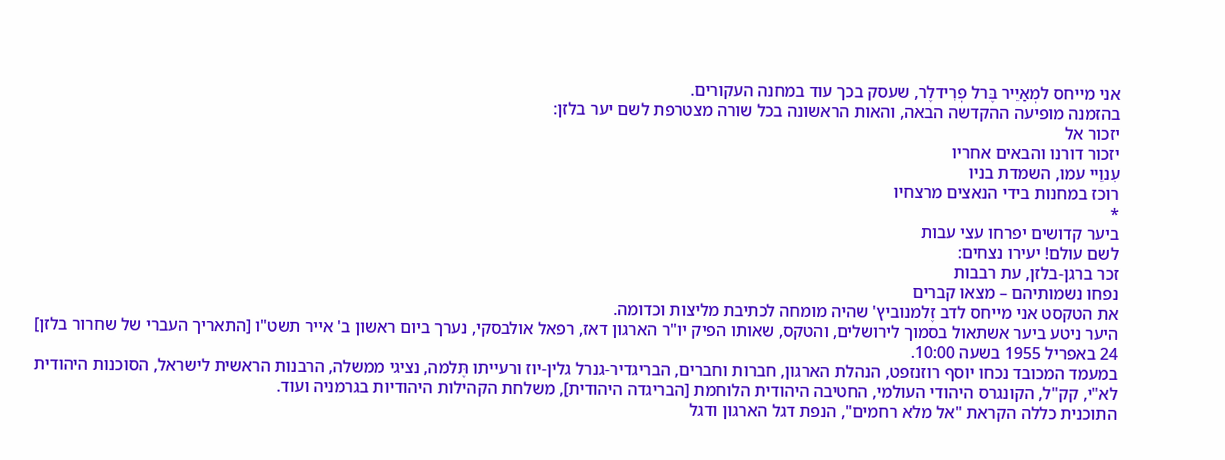אני מייחס למְאַיֵיר בֶּרל פְרִידלֶר, שעסק בכך עוד במחנה העקורים.
בהזמנה מופיעה ההקדשה הבאה, והאות הראשונה בכל שורה מצטרפת לשם יער בלזן:
יזכור אל
יזכור דורנו והבאים אחריו
עִנוֵיי עמו, השמדת בניו
רוכז במחנות בידי הנאצים מרצחיו
*
ביער קדושים יפרחו עצי עבות
לשם עולם! יעירו נצחים:
זכר ברגן-בלזן, עת רבבות
נפחו נשמותיהם – מצאו קברים
את הטקסט אני מייחס לדב זֶלמנוביץ' שהיה מומחה לכתיבת מליצות וכדומה.
היער ניטע ביער אשתאול בסמוך לירושלים, והטקס, שאותו הפיק יו"ר הארגון דאז, רפאל אולבסקי, נערך ביום ראשון ב' אייר תשט"ו [התאריך העברי של שחרור בלזן] 24 באפריל 1955 בשעה 10:00.
במעמד המכובד נכחו יוסף רוזנזפט, הנהלת הארגון, חברות וחברים, הבריגדיר-גנרל גלין-יוז ורעייתו תֶּלמה, נציגי ממשלה, הרבנות הראשית לישראל, הסוכנות היהודית לא"י, קק"ל, הקונגרס היהודי העולמי, החטיבה היהודית הלוחמת [הבריגדה היהודית], משלחת הקהילות היהודיות בגרמניה ועוד.
התוכנית כללה הקראת "אל מלא רחמים", הנפת דגל הארגון ודגל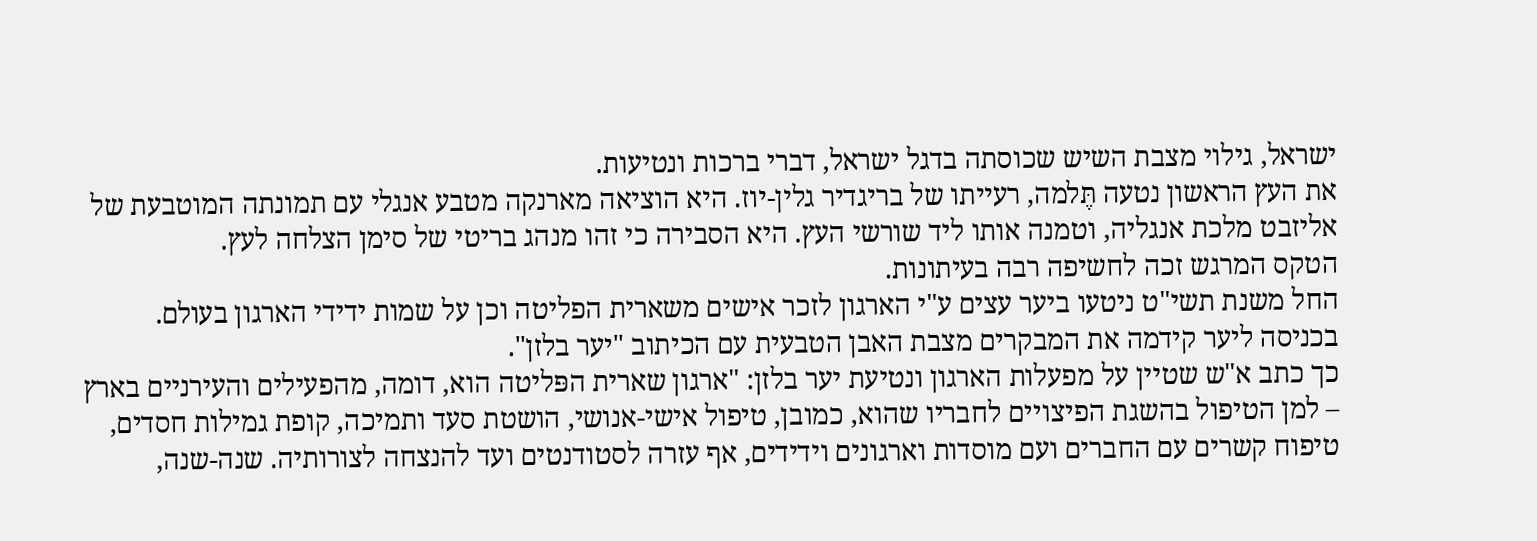ישראל, גילוי מצבת השיש שכוסתה בדגל ישראל, דברי ברכות ונטיעות.
את העץ הראשון נטעה תֶּלמה, רעייתו של בריגדיר גלין-יוז. היא הוציאה מארנקה מטבע אנגלי עם תמונתה המוטבעת של אליזבט מלכת אנגליה, וטמנה אותו ליד שורשי העץ. היא הסבירה כי זהו מנהג בריטי של סימן הצלחה לעץ.
הטקס המרגש זכה לחשיפה רבה בעיתונות.
החל משנת תשי"ט ניטעו ביער עצים ע"י הארגון לזכר אישים משארית הפליטה וכן על שמות ידידי הארגון בעולם.
בכניסה ליער קידמה את המבקרים מצבת האבן הטבעית עם הכיתוב "יער בלזן".
כך כתב א"ש שטיין על מפעלות הארגון ונטיעת יער בלזן: "ארגון שארית הפּליטה הוא, דומה, מהפעילים והעירניים בארץ – למן הטיפול בהשגת הפיצויים לחבריו שהוא, כמובן, טיפול אישי-אנושי, הושטת סעד ותמיכה, קופת גמילות חסדים, טיפוח קשרים עם החברים ועם מוסדות וארגונים וידידים, אף עזרה לסטודנטים ועד להנצחה לצורותיה. שנה-שנה,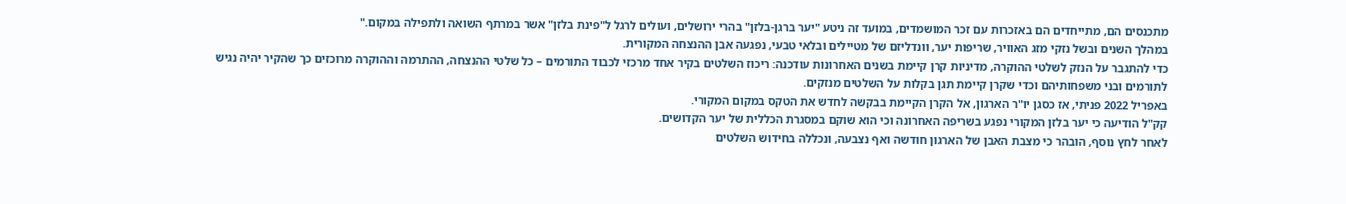מתכנסים הם, מתייחדים הם באזכרות עם זכר המושמדים, במועד זה ניטע "יער ברגן-בלזן" בהרי ירושלים, ועולים לרגל ל"פינת בלזן" אשר במרתף השואה ולתפילה במקום."
במהלך השנים ובשל נזקי מזג האוויר, שריפות יער, וונדליזם של מטיילים ובלאי טבעי, נפגעה אבן ההנצחה המקורית.
כדי להתגבר על הנזק לשלטי ההוקרה, מדיניות קרן קיימת בשנים האחרונות עודכנה: ריכוז השלטים בקיר אחד מרכזי לכבוד התורמים – כל שלטי ההנצחה, ההתרמה וההוקרה מרוכזים כך שהקיר יהיה נגיש לתורמים ובני משפחותיהם וכדי שקרן קיימת תגן בקלות על השלטים מנזקים.
באפריל 2022 פניתי, אז כסגן יו"ר הארגון, אל הקרן הקיימת בבקשה לחדש את הטקס במקום המקורי.
קק"ל הודיעה כי יער בלזן המקורי נפגע בשריפה האחרונה וכי הוא שוקם במסגרת הכללית של יער הקדושים.
לאחר לחץ נוסף, הובהר כי מצבת האבן של הארגון חודשה ואף נצבעה, ונכללה בחידוש השלטים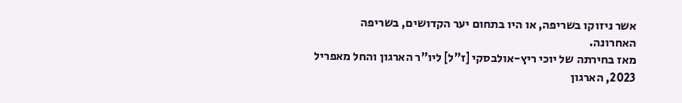אשר ניזוקו בשריפה, או היו בתחום יער הקדושים, בשריפה האחרונה.
מאז בחירתה של יוכי ריץ-אולבסקי [ז"ל] ליו"ר הארגון והחל מאפריל 2023, הארגון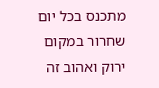מתכנס בכל יום שחרור במקום ירוק ואהוב זה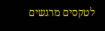לטקסים מרגשים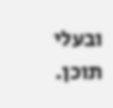ובעלי תוכן.